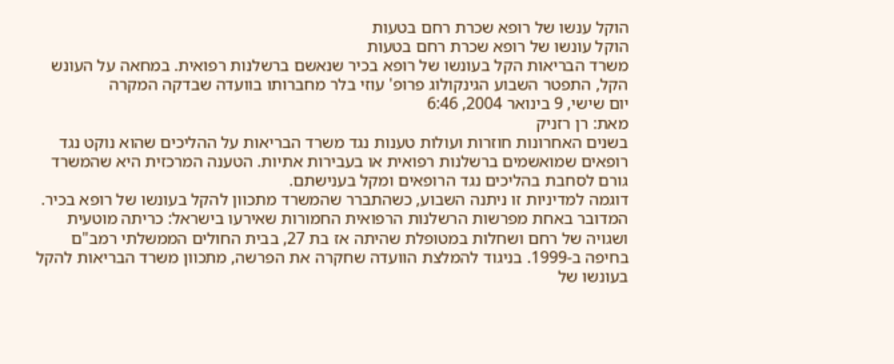הוקל ענשו של רופא שכרת רחם בטעות
הוקל עונשו של רופא שכרת רחם בטעות
משרד הבריאות הקל בעונשו של רופא בכיר שנאשם ברשלנות רפואית. במחאה על העונש הקל, התפטר השבוע הגינקולוג פרופ' עוזי בלר מחברותו בוועדה שבדקה המקרה
יום שישי, 9 בינואר 2004, 6:46
מאת: רן רזניק
בשנים האחרונות חוזרות ועולות טענות נגד משרד הבריאות על ההליכים שהוא נוקט נגד רופאים שמואשמים ברשלנות רפואית או בעבירות אתיות. הטענה המרכזית היא שהמשרד גורם לסחבת בהליכים נגד הרופאים ומקל בענישתם.
דוגמה למדיניות זו ניתנה השבוע, כשהתברר שהמשרד מתכוון להקל בעונשו של רופא בכיר. המדובר באחת מפרשות הרשלנות הרפואית החמורות שאירעו בישראל: כריתה מוטעית ושגויה של רחם ושחלות במטופלת שהיתה אז בת 27, בבית החולים הממשלתי רמב"ם בחיפה ב-1999. בניגוד להמלצת הוועדה שחקרה את הפרשה, מתכוון משרד הבריאות להקל בעונשו של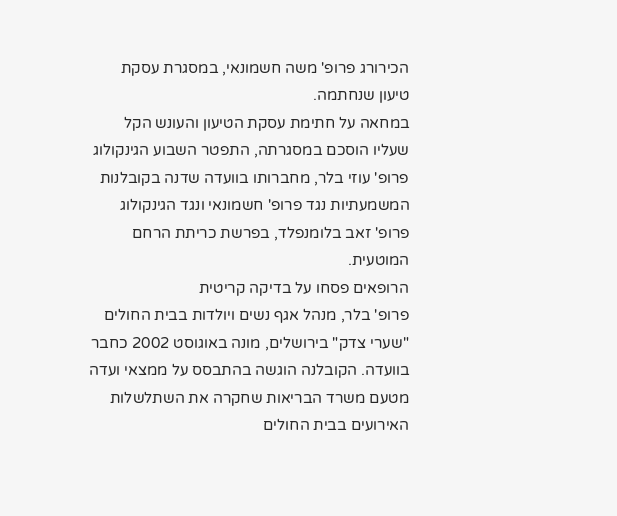הכירורג פרופ' משה חשמונאי, במסגרת עסקת טיעון שנחתמה.
במחאה על חתימת עסקת הטיעון והעונש הקל שעליו הוסכם במסגרתה, התפטר השבוע הגינקולוג פרופ' עוזי בלר, מחברותו בוועדה שדנה בקובלנות המשמעתיות נגד פרופ' חשמונאי ונגד הגינקולוג פרופ' זאב בלומנפלד, בפרשת כריתת הרחם המוטעית.
הרופאים פסחו על בדיקה קריטית
פרופ' בלר, מנהל אגף נשים ויולדות בבית החולים "שערי צדק" בירושלים, מונה באוגוסט 2002 כחבר בוועדה. הקובלנה הוגשה בהתבסס על ממצאי ועדה מטעם משרד הבריאות שחקרה את השתלשלות האירועים בבית החולים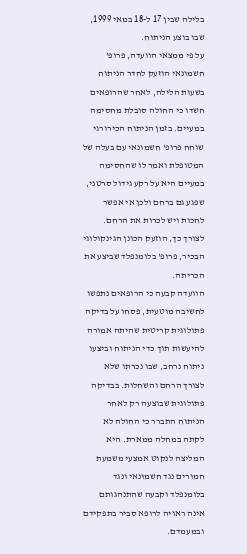בלילה שבין 17 ל-18 במאי 1999, שבו בוצע הניתוח.
על פי ממצאי הוועדה, פרופ' חשמונאי הוזעק לחדר הניתוח בשעות הלילה, לאחר שהרופאים חשדו כי החולה סובלת מחסימה במעיים. בזמן הניתוח הכירורגי שוחח פרופ' חשמונאי עם בעלה של המטופלת ואמר לו שהחסימה במעיים היא על רקע גידול סרטני, שפגע גם ברחם ולכן אי אפשר לחכות ויש לכרות את הרחם. לצורך כך, הוזעק הכונן הגינקולוגי הבכיר, פרופ' בלומנפלד שביצע את הכריתה.
הוועדה קבעה כי הרופאים נתפשו לחשיבה מוטעית, פסחו על בדיקה פתולוגית קריטית שהיתה אמורה להיעשות תוך כדי הניתוח וביצעו ניתוח נרחב, שבו נכרתו שלא לצורך הרחם והשחלות. בבדיקה פתולוגית שבוצעה רק לאחר הניתוח התברר כי החולה לא לקתה במחלה ממארת. היא המליצה לנקוט אמצעי משמעת חמורים נגד חשמונאי ונגד בלומנפלד וקבעה שהתנהגותם אינה ראויה לרופא סביר בתפקידם ובמעמדם.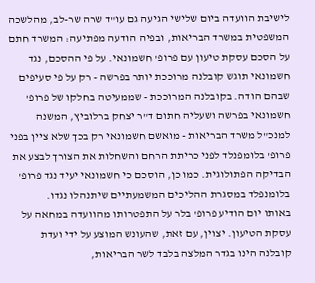לישיבת הוועדה ביום שלישי הגיעה גם עו"ד שרה שר-לב, מהלשכה המשפטית במשרד הבריאות, ובפיה הודעה מפתיעה: המשרד חתם על הסכם עסקת טיעון עם פרופ' חשמונאי. על פי ההסכם, נגד חשמונאי תוגש קובלנה מרוככת יותר בפרשה - רק על פי סעיפים שבהם הודה. בקובלנה המרוככת - שממעיטה בחלקו של פרופ' חשמונאי בפרשה ושעליה חתום ד"ר יצחק ברלוביץ, המשנה למנכ"ל משרד הבריאות - מואשם חשמונאי רק בכך שלא ציין בפני פרופ' בלומפנלד לפני כריתת הרחם והשחלות את הצורך לבצע את הבדיקה הפתולוגית. כמו כן, הוסכם כי חשמונאי יעיד נגד פרופ' בלומנפלד במסגרת ההליכים המשמעתיים שיתנהלו נגדו.
באותו יום הודיע פרופ' בלר על התפטרותו מהוועדה במחאה על עסקת הטיעון. יצוין, עם זאת, שהעונש המוצע על ידי ועדת קובלנה הינו בגדר המלצה בלבד לשר הבריאות,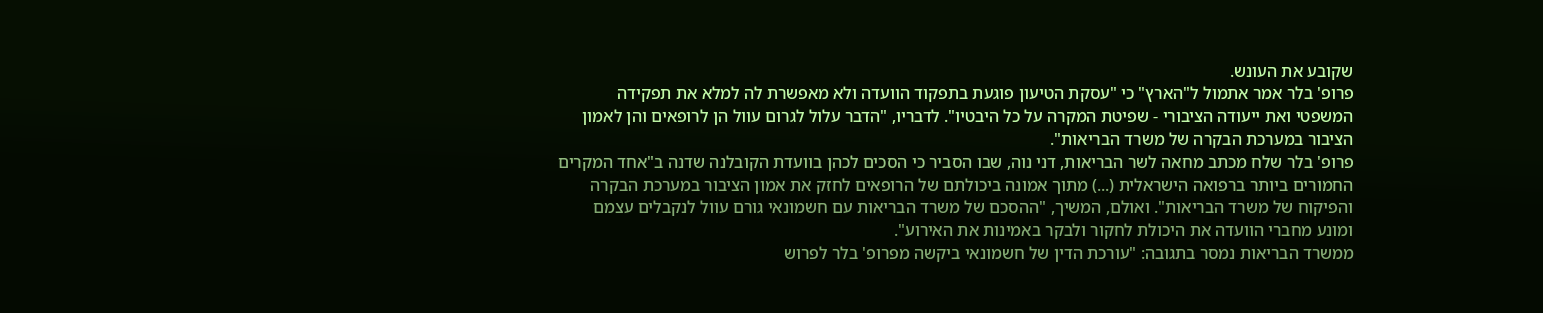שקובע את העונש.
פרופ' בלר אמר אתמול ל"הארץ" כי "עסקת הטיעון פוגעת בתפקוד הוועדה ולא מאפשרת לה למלא את תפקידה המשפטי ואת ייעודה הציבורי - שפיטת המקרה על כל היבטיו". לדבריו, "הדבר עלול לגרום עוול הן לרופאים והן לאמון הציבור במערכת הבקרה של משרד הבריאות".
פרופ' בלר שלח מכתב מחאה לשר הבריאות, דני נוה, שבו הסביר כי הסכים לכהן בוועדת הקובלנה שדנה ב"אחד המקרים החמורים ביותר ברפואה הישראלית (...) מתוך אמונה ביכולתם של הרופאים לחזק את אמון הציבור במערכת הבקרה והפיקוח של משרד הבריאות". ואולם, המשיך, "ההסכם של משרד הבריאות עם חשמונאי גורם עוול לנקבלים עצמם ומונע מחברי הוועדה את היכולת לחקור ולבקר באמינות את האירוע".
ממשרד הבריאות נמסר בתגובה: "עורכת הדין של חשמונאי ביקשה מפרופ' בלר לפרוש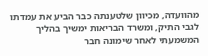מהוועדה, מכיוון שלטענתה כבר הביע את עמדתו לגבי התיק, ומשרד הבריאות ימשיך בהליך המשמעתי לאחר שימונה חבר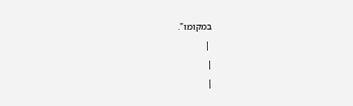במקומו".
 |
|
|